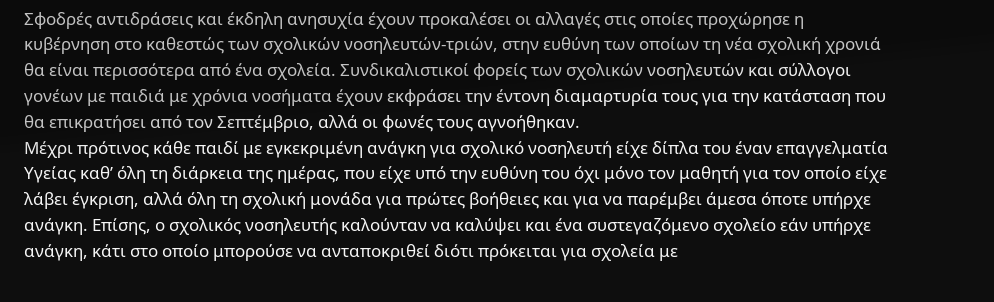Σφοδρές αντιδράσεις και έκδηλη ανησυχία έχουν προκαλέσει οι αλλαγές στις οποίες προχώρησε η κυβέρνηση στο καθεστώς των σχολικών νοσηλευτών-τριών, στην ευθύνη των οποίων τη νέα σχολική χρονιά θα είναι περισσότερα από ένα σχολεία. Συνδικαλιστικοί φορείς των σχολικών νοσηλευτών και σύλλογοι γονέων με παιδιά με χρόνια νοσήματα έχουν εκφράσει την έντονη διαμαρτυρία τους για την κατάσταση που θα επικρατήσει από τον Σεπτέμβριο, αλλά οι φωνές τους αγνοήθηκαν.
Μέχρι πρότινος κάθε παιδί με εγκεκριμένη ανάγκη για σχολικό νοσηλευτή είχε δίπλα του έναν επαγγελματία Υγείας καθ’ όλη τη διάρκεια της ημέρας, που είχε υπό την ευθύνη του όχι μόνο τον μαθητή για τον οποίο είχε λάβει έγκριση, αλλά όλη τη σχολική μονάδα για πρώτες βοήθειες και για να παρέμβει άμεσα όποτε υπήρχε ανάγκη. Επίσης, ο σχολικός νοσηλευτής καλούνταν να καλύψει και ένα συστεγαζόμενο σχολείο εάν υπήρχε ανάγκη, κάτι στο οποίο μπορούσε να ανταποκριθεί διότι πρόκειται για σχολεία με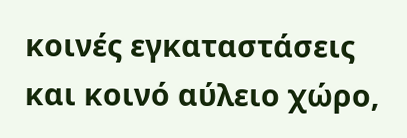κοινές εγκαταστάσεις και κοινό αύλειο χώρο,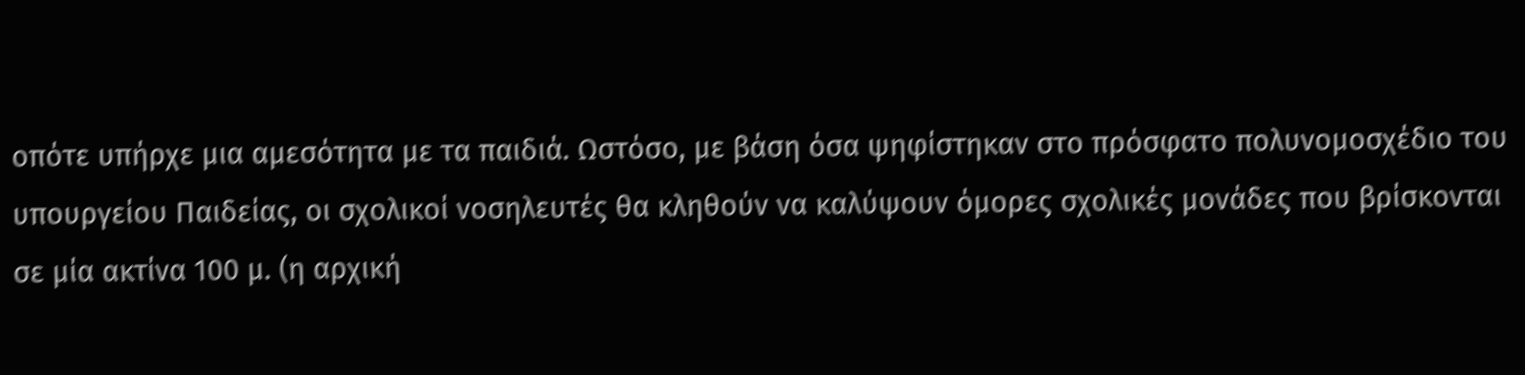οπότε υπήρχε μια αμεσότητα με τα παιδιά. Ωστόσο, με βάση όσα ψηφίστηκαν στο πρόσφατο πολυνομοσχέδιο του υπουργείου Παιδείας, οι σχολικοί νοσηλευτές θα κληθούν να καλύψουν όμορες σχολικές μονάδες που βρίσκονται σε μία ακτίνα 100 μ. (η αρχική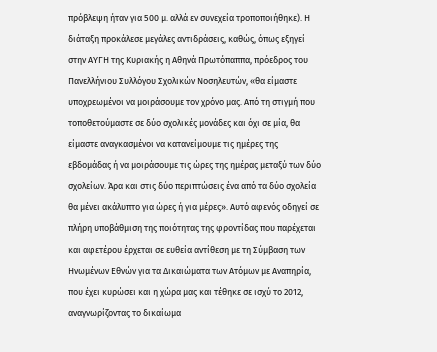πρόβλεψη ήταν για 500 μ. αλλά εν συνεχεία τροποποιήθηκε). Η διάταξη προκάλεσε μεγάλες αντιδράσεις, καθώς, όπως εξηγεί στην ΑΥΓΗ της Κυριακής η Αθηνά Πρωτόπαππα, πρόεδρος του Πανελλήνιου Συλλόγου Σχολικών Νοσηλευτών, «θα είμαστε υποχρεωμένοι να μοιράσουμε τον χρόνο μας. Από τη στιγμή που τοποθετούμαστε σε δύο σχολικές μονάδες και όχι σε μία, θα είμαστε αναγκασμένοι να κατανείμουμε τις ημέρες της εβδομάδας ή να μοιράσουμε τις ώρες της ημέρας μεταξύ των δύο σχολείων. Άρα και στις δύο περιπτώσεις ένα από τα δύο σχολεία θα μένει ακάλυπτο για ώρες ή για μέρες». Αυτό αφενός οδηγεί σε πλήρη υποβάθμιση της ποιότητας της φροντίδας που παρέχεται και αφετέρου έρχεται σε ευθεία αντίθεση με τη Σύμβαση των Ηνωμένων Εθνών για τα Δικαιώματα των Ατόμων με Αναπηρία, που έχει κυρώσει και η χώρα μας και τέθηκε σε ισχύ το 2012, αναγνωρίζοντας το δικαίωμα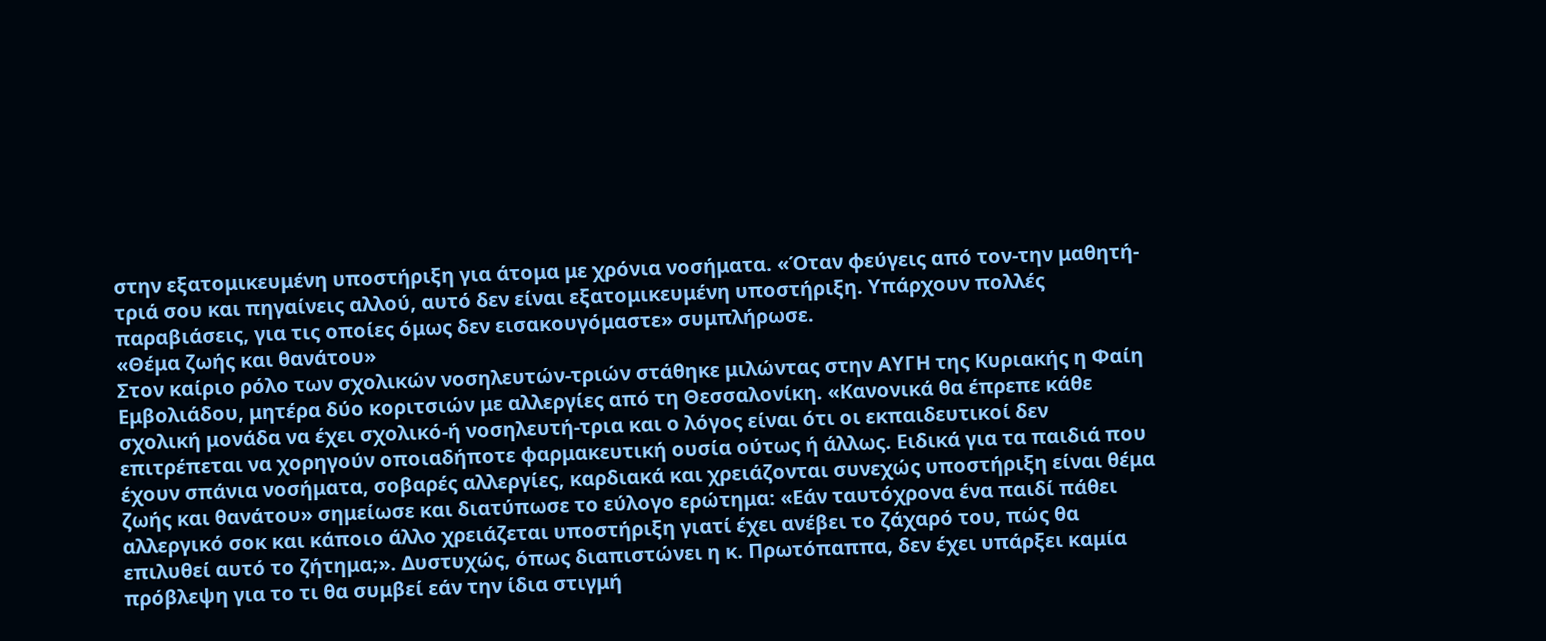στην εξατομικευμένη υποστήριξη για άτομα με χρόνια νοσήματα. «Όταν φεύγεις από τον-την μαθητή-τριά σου και πηγαίνεις αλλού, αυτό δεν είναι εξατομικευμένη υποστήριξη. Υπάρχουν πολλές παραβιάσεις, για τις οποίες όμως δεν εισακουγόμαστε» συμπλήρωσε.
«Θέμα ζωής και θανάτου»
Στον καίριο ρόλο των σχολικών νοσηλευτών-τριών στάθηκε μιλώντας στην ΑΥΓΗ της Κυριακής η Φαίη Εμβολιάδου, μητέρα δύο κοριτσιών με αλλεργίες από τη Θεσσαλονίκη. «Κανονικά θα έπρεπε κάθε σχολική μονάδα να έχει σχολικό-ή νοσηλευτή-τρια και ο λόγος είναι ότι οι εκπαιδευτικοί δεν επιτρέπεται να χορηγούν οποιαδήποτε φαρμακευτική ουσία ούτως ή άλλως. Ειδικά για τα παιδιά που έχουν σπάνια νοσήματα, σοβαρές αλλεργίες, καρδιακά και χρειάζονται συνεχώς υποστήριξη είναι θέμα ζωής και θανάτου» σημείωσε και διατύπωσε το εύλογο ερώτημα: «Εάν ταυτόχρονα ένα παιδί πάθει αλλεργικό σοκ και κάποιο άλλο χρειάζεται υποστήριξη γιατί έχει ανέβει το ζάχαρό του, πώς θα επιλυθεί αυτό το ζήτημα;». Δυστυχώς, όπως διαπιστώνει η κ. Πρωτόπαππα, δεν έχει υπάρξει καμία πρόβλεψη για το τι θα συμβεί εάν την ίδια στιγμή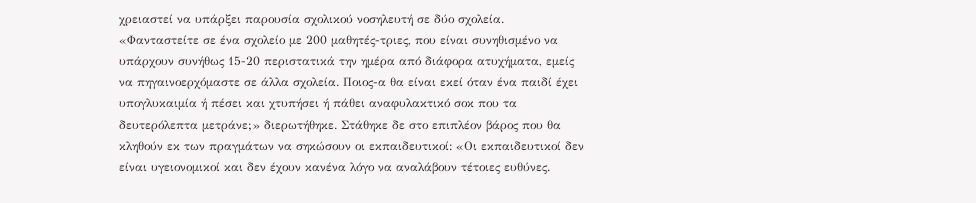χρειαστεί να υπάρξει παρουσία σχολικού νοσηλευτή σε δύο σχολεία. «Φανταστείτε σε ένα σχολείο με 200 μαθητές-τριες, που είναι συνηθισμένο να υπάρχουν συνήθως 15-20 περιστατικά την ημέρα από διάφορα ατυχήματα, εμείς να πηγαινοερχόμαστε σε άλλα σχολεία. Ποιος-α θα είναι εκεί όταν ένα παιδί έχει υπογλυκαιμία ή πέσει και χτυπήσει ή πάθει αναφυλακτικό σοκ που τα δευτερόλεπτα μετράνε;» διερωτήθηκε. Στάθηκε δε στο επιπλέον βάρος που θα κληθούν εκ των πραγμάτων να σηκώσουν οι εκπαιδευτικοί: «Οι εκπαιδευτικοί δεν είναι υγειονομικοί και δεν έχουν κανένα λόγο να αναλάβουν τέτοιες ευθύνες.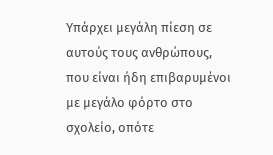Υπάρχει μεγάλη πίεση σε αυτούς τους ανθρώπους, που είναι ήδη επιβαρυμένοι με μεγάλο φόρτο στο σχολείο, οπότε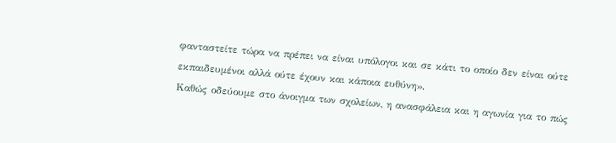φανταστείτε τώρα να πρέπει να είναι υπόλογοι και σε κάτι το οποίο δεν είναι ούτε εκπαιδευμένοι αλλά ούτε έχουν και κάποια ευθύνη».
Καθώς οδεύουμε στο άνοιγμα των σχολείων, η ανασφάλεια και η αγωνία για το πώς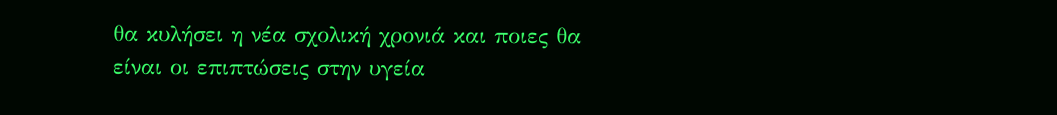θα κυλήσει η νέα σχολική χρονιά και ποιες θα είναι οι επιπτώσεις στην υγεία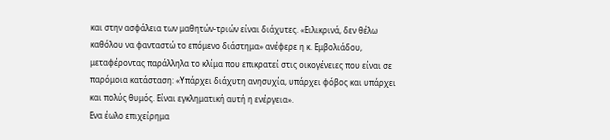και στην ασφάλεια των μαθητών-τριών είναι διάχυτες. «Ειλικρινά, δεν θέλω καθόλου να φανταστώ το επόμενο διάστημα» ανέφερε η κ. Εμβολιάδου, μεταφέροντας παράλληλα το κλίμα που επικρατεί στις οικογένειες που είναι σε παρόμοια κατάσταση: «Υπάρχει διάχυτη ανησυχία, υπάρχει φόβος και υπάρχει και πολύς θυμός. Είναι εγκληματική αυτή η ενέργεια».
Ενα έωλο επιχείρημα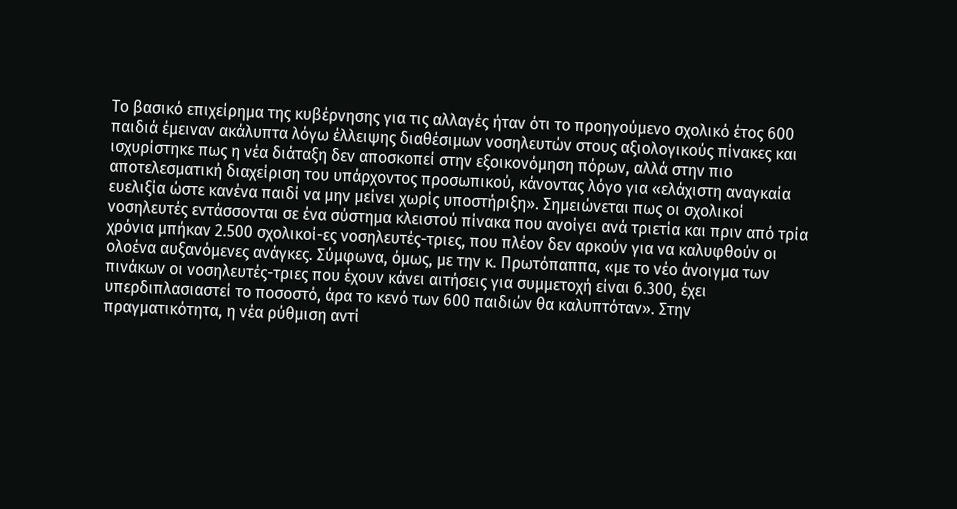Το βασικό επιχείρημα της κυβέρνησης για τις αλλαγές ήταν ότι το προηγούμενο σχολικό έτος 600 παιδιά έμειναν ακάλυπτα λόγω έλλειψης διαθέσιμων νοσηλευτών στους αξιολογικούς πίνακες και ισχυρίστηκε πως η νέα διάταξη δεν αποσκοπεί στην εξοικονόμηση πόρων, αλλά στην πιο αποτελεσματική διαχείριση του υπάρχοντος προσωπικού, κάνοντας λόγο για «ελάχιστη αναγκαία ευελιξία ώστε κανένα παιδί να μην μείνει χωρίς υποστήριξη». Σημειώνεται πως οι σχολικοί νοσηλευτές εντάσσονται σε ένα σύστημα κλειστού πίνακα που ανοίγει ανά τριετία και πριν από τρία χρόνια μπήκαν 2.500 σχολικοί-ες νοσηλευτές-τριες, που πλέον δεν αρκούν για να καλυφθούν οι ολοένα αυξανόμενες ανάγκες. Σύμφωνα, όμως, με την κ. Πρωτόπαππα, «με το νέο άνοιγμα των πινάκων οι νοσηλευτές-τριες που έχουν κάνει αιτήσεις για συμμετοχή είναι 6.300, έχει υπερδιπλασιαστεί το ποσοστό, άρα το κενό των 600 παιδιών θα καλυπτόταν». Στην πραγματικότητα, η νέα ρύθμιση αντί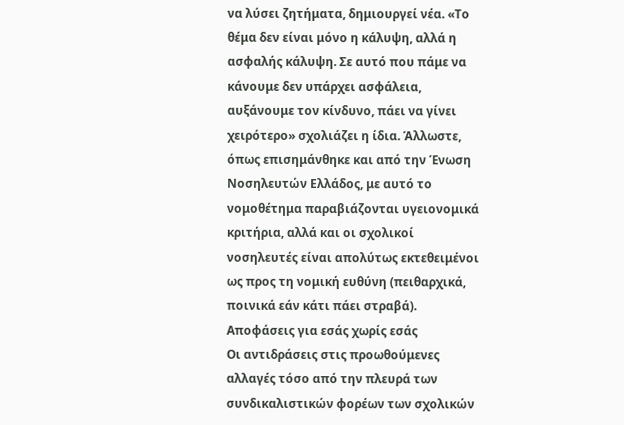να λύσει ζητήματα, δημιουργεί νέα. «Το θέμα δεν είναι μόνο η κάλυψη, αλλά η ασφαλής κάλυψη. Σε αυτό που πάμε να κάνουμε δεν υπάρχει ασφάλεια, αυξάνουμε τον κίνδυνο, πάει να γίνει χειρότερο» σχολιάζει η ίδια. Άλλωστε, όπως επισημάνθηκε και από την Ένωση Νοσηλευτών Ελλάδος, με αυτό το νομοθέτημα παραβιάζονται υγειονομικά κριτήρια, αλλά και οι σχολικοί νοσηλευτές είναι απολύτως εκτεθειμένοι ως προς τη νομική ευθύνη (πειθαρχικά, ποινικά εάν κάτι πάει στραβά).
Αποφάσεις για εσάς χωρίς εσάς
Οι αντιδράσεις στις προωθούμενες αλλαγές τόσο από την πλευρά των συνδικαλιστικών φορέων των σχολικών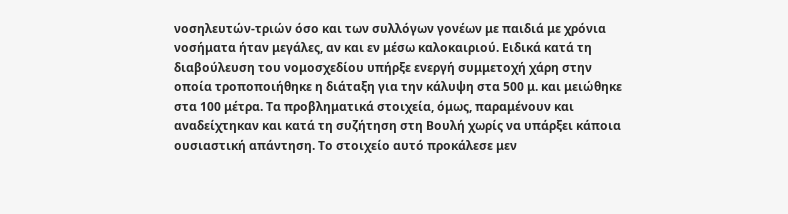νοσηλευτών-τριών όσο και των συλλόγων γονέων με παιδιά με χρόνια νοσήματα ήταν μεγάλες, αν και εν μέσω καλοκαιριού. Ειδικά κατά τη διαβούλευση του νομοσχεδίου υπήρξε ενεργή συμμετοχή χάρη στην οποία τροποποιήθηκε η διάταξη για την κάλυψη στα 500 μ. και μειώθηκε στα 100 μέτρα. Τα προβληματικά στοιχεία, όμως, παραμένουν και αναδείχτηκαν και κατά τη συζήτηση στη Βουλή χωρίς να υπάρξει κάποια ουσιαστική απάντηση. Το στοιχείο αυτό προκάλεσε μεν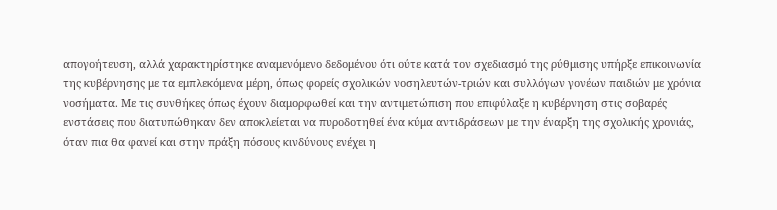απογοήτευση, αλλά χαρακτηρίστηκε αναμενόμενο δεδομένου ότι ούτε κατά τον σχεδιασμό της ρύθμισης υπήρξε επικοινωνία της κυβέρνησης με τα εμπλεκόμενα μέρη, όπως φορείς σχολικών νοσηλευτών-τριών και συλλόγων γονέων παιδιών με χρόνια νοσήματα. Με τις συνθήκες όπως έχουν διαμορφωθεί και την αντιμετώπιση που επιφύλαξε η κυβέρνηση στις σοβαρές ενστάσεις που διατυπώθηκαν δεν αποκλείεται να πυροδοτηθεί ένα κύμα αντιδράσεων με την έναρξη της σχολικής χρονιάς, όταν πια θα φανεί και στην πράξη πόσους κινδύνους ενέχει η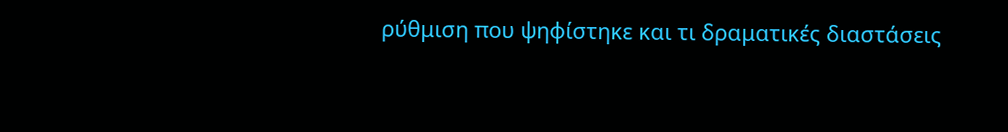ρύθμιση που ψηφίστηκε και τι δραματικές διαστάσεις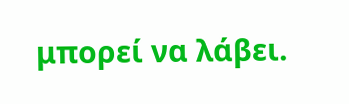μπορεί να λάβει.